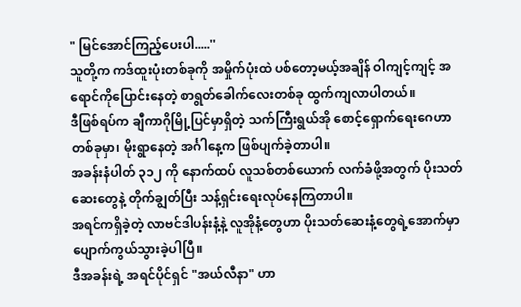" မြင်အောင်ကြည့်ပေးပါ.....''
သူတို့က ကဒ်ထူးပုံးတစ်ခုကို အမှိုက်ပုံးထဲ ပစ်တော့မယ့်အချိန် ဝါကျင့်ကျင့် အရောင်ကိုပြောင်းနေတဲ့ စာရွတ်ခေါက်လေးတစ်ခု ထွက်ကျလာပါတယ်။
ဒီဖြစ်ရပ်က ချီကာဂိုမြို့ပြင်မှာရှိတဲ့ သက်ကြီးရွယ်အို စောင့်ရှောက်ရေးဂေဟာတစ်ခုမှာ၊ မိုးရွာနေတဲ့ အင်္ဂါနေ့က ဖြစ်ပျက်ခဲ့တာပါ။
အခန်းနံပါတ် ၃၁၂ ကို နောက်ထပ် လူသစ်တစ်ယောက် လက်ခံဖို့အတွက် ပိုးသတ်ဆေးတွေနဲ့ တိုက်ချွတ်ပြီး သန့်ရှင်းရေးလုပ်နေကြတာပါ။
အရင်ကရှိခဲ့တဲ့ လာဗင်ဒါပန်းနံ့နဲ့ လူအိုနံ့တွေဟာ ပိုးသတ်ဆေးနံ့တွေရဲ့အောက်မှာ ပျောက်ကွယ်သွားခဲ့ပါပြီ။
ဒီအခန်းရဲ့ အရင်ပိုင်ရှင် "အယ်လီနာ" ဟာ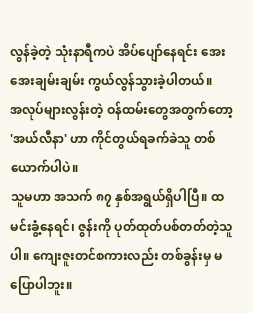လွန်ခဲ့တဲ့ သုံးနာရီကပဲ အိပ်ပျော်နေရင်း အေးအေးချမ်းချမ်း ကွယ်လွန်သွားခဲ့ပါတယ်။
အလုပ်များလွန်းတဲ့ ဝန်ထမ်းတွေအတွက်တော့ 'အယ်လီနာ' ဟာ ကိုင်တွယ်ရခက်ခဲသူ တစ်ယောက်ပါပဲ။
သူမဟာ အသက် ၈၇ နှစ်အရွယ်ရှိပါပြီ။ ထမင်းခွံ့နေရင်၊ ဇွန်းကို ပုတ်ထုတ်ပစ်တတ်တဲ့သူပါ။ ကျေးဇူးတင်စကားလည်း တစ်ခွန်းမှ မပြောပါဘူး။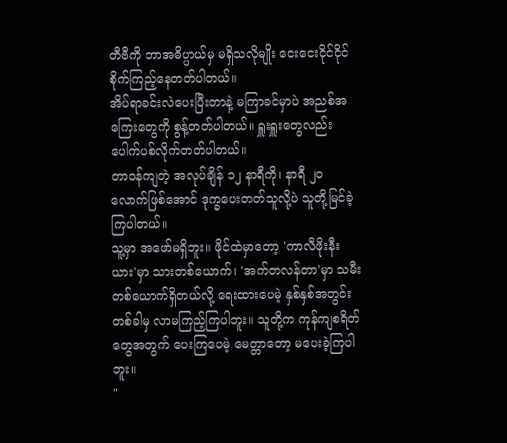တီဗီကို ဘာအဓိပ္ပာယ်မှ မရှိသလိုမျိုး ငေးငေးငိုင်ငိုင် စိုက်ကြည့်နေတတ်ပါတယ်။
အိပ်ရာခင်းလဲပေးပြီးတာနဲ့ မကြာခင်မှာပဲ အညစ်အကြေးတွေကို စွန့်တတ်ပါတယ်။ ရှူးရှူးတွေလည်း ပေါက်ပစ်လိုက်တတ်ပါတယ်။
တာဝန်ကျတဲ့ အလုပ်ချိန် ၁၂ နာရီကို၊ နာရီ ၂၀ လောက်ဖြစ်အောင် ဒုက္ခပေးတတ်သူလို့ပဲ သူတို့မြင်ခဲ့ကြပါတယ်။
သူ့မှာ အဖော်မရှိဘူး။ ဖိုင်ထဲမှာတော့ 'ကာလီဖိုးနီးယား'မှာ သားတစ်ယောက်၊ 'အက်တလန်တာ'မှာ သမီးတစ်ယောက်ရှိတယ်လို့ ရေးထားပေမဲ့ နှစ်နှစ်အတွင်း တစ်ခါမှ လာမကြည့်ကြပါဘူး။ သူတို့က ကုန်ကျစရိတ်တွေအတွက် ပေးကြပေမဲ့ မေတ္တာတော့ မပေးခဲ့ကြပါဘူး။
"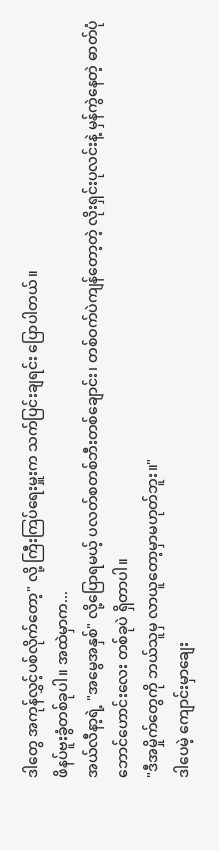ဒါတွေ အကုန်လွှင့်ပစ်လိုက်တော့" လို့ ကြီးကြပ်ရေးမှူးက သက်ပြင်းချရင်း ပြောပါတယ်။
ဖိနပ်ဗူးခွံတစ်ခုပါ။ အထဲမှာက...
အယ်လီနာ့ရဲ့ "အမွေအနှစ်" လို့ပြောရမယ့် ပလတ်စတစ်ဘီးတစ်ချောင်း၊ တစ်ဝက်ပဲကျန်တော့တဲ့ လိုးရှင်းပုလင်းနဲ့ မှန်ကွဲနေတဲ့ ဓာတ်ပုံဘောင်ဟောင်းလေး တစ်ခုပဲ ရှိတာပါ။
"ဒီအမှိုက်တွေကို ဘယ်သူမှ လာယူတော့မှာမဟုတ်ဘူး။"
ဒါပေမဲ့ ကျောင်းမှာချေး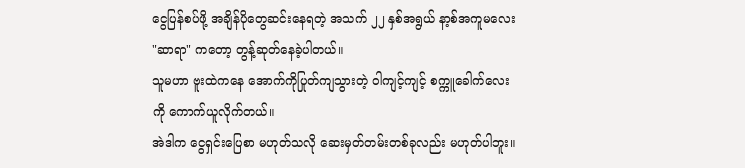ငွေပြန်စပ်ဖို့ အချိန်ပိုတွေဆင်းနေရတဲ့ အသက် ၂၂ နှစ်အရွယ် နာ့စ်အကူမလေး "ဆာရာ" ကတော့ တွန့်ဆုတ်နေခဲ့ပါတယ်။
သူမဟာ ဗူးထဲကနေ အောက်ကိုပြုတ်ကျသွားတဲ့ ဝါကျင့်ကျင့် စက္ကူခေါက်လေးကို ကောက်ယူလိုက်တယ်။
အဲဒါက ငွေရှင်းပြေစာ မဟုတ်သလို ဆေးမှတ်တမ်းတစ်ခုလည်း မဟုတ်ပါဘူး။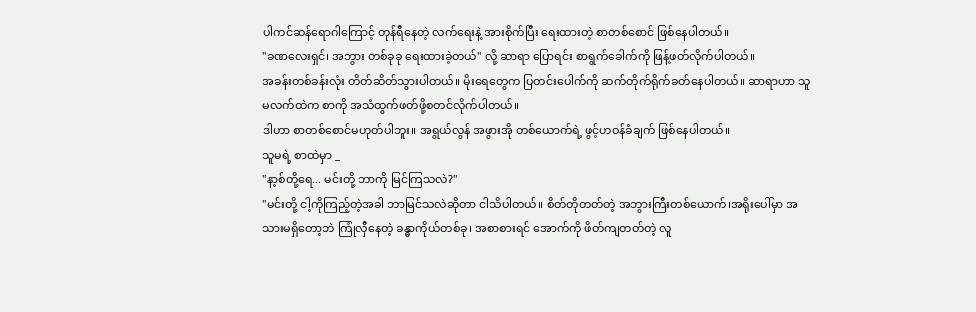ပါကင်ဆန်ရောဂါကြောင့် တုန်ရီနေတဲ့ လက်ရေးနဲ့ အားစိုက်ပြီး ရေးထားတဲ့ စာတစ်စောင် ဖြစ်နေပါတယ်။
"ခဏလေးရှင်၊ အဘွား တစ်ခုခု ရေးထားခဲ့တယ်" လို့ ဆာရာ ပြောရင်း စာရွက်ခေါက်ကို ဖြန့်ဖတ်လိုက်ပါတယ်။
အခန်းတစ်ခန်းလုံး တိတ်ဆိတ်သွားပါတယ်။ မိုးရေတွေက ပြတင်းပေါက်ကို ဆက်တိုက်ရိုက်ခတ်နေပါတယ်။ ဆာရာဟာ သူမလက်ထဲက စာကို အသံထွက်ဖတ်ဖို့စတင်လိုက်ပါတယ်။
ဒါဟာ စာတစ်စောင်မဟုတ်ပါဘူး။ အရွယ်လွန် အဖွားအို တစ်ယောက်ရဲ့ ဖွင့်ဟဝန်ခံချက် ဖြစ်နေပါတယ်။
သူမရဲ့ စာထဲမှာ _
"နာ့စ်တို့ရေ... မင်းတို့ ဘာကို မြင်ကြသလဲ?"
"မင်းတို့ ငါ့ကိုကြည့်တဲ့အခါ ဘာမြင်သလဲဆိုတာ ငါသိပါတယ်။ စိတ်တိုတတ်တဲ့ အဘွားကြီးတစ်ယောက်၊အရိုးပေါ်မှာ အသားမရှိတော့ဘဲ ကြုံလှီနေတဲ့ ခန္ဓာကိုယ်တစ်ခု၊ အစာစားရင် အောက်ကို ဖိတ်ကျတတ်တဲ့ လူ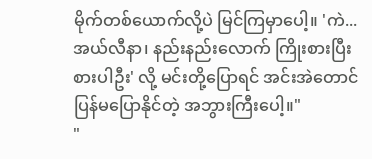မိုက်တစ်ယောက်လို့ပဲ မြင်ကြမှာပေါ့။ 'ကဲ... အယ်လီနာ၊ နည်းနည်းလောက် ကြိုးစားပြီး စားပါဦး' လို့ မင်းတို့ပြောရင် အင်းအဲတောင် ပြန်မပြောနိုင်တဲ့ အဘွားကြီးပေါ့။"
"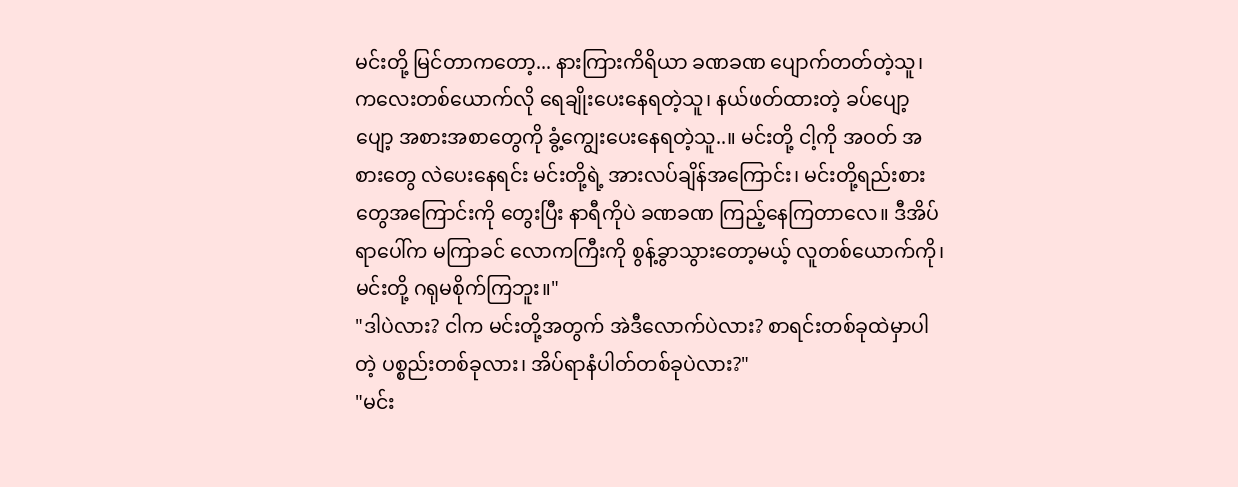မင်းတို့ မြင်တာကတော့... နားကြားကိရိယာ ခဏခဏ ပျောက်တတ်တဲ့သူ၊ ကလေးတစ်ယောက်လို ရေချိုးပေးနေရတဲ့သူ၊ နယ်ဖတ်ထားတဲ့ ခပ်ပျော့ပျော့ အစားအစာတွေကို ခွံ့ကျွေးပေးနေရတဲ့သူ..။ မင်းတို့ ငါ့ကို အဝတ် အစားတွေ လဲပေးနေရင်း မင်းတို့ရဲ့ အားလပ်ချိန်အကြောင်း၊ မင်းတို့ရည်းစားတွေအကြောင်းကို တွေးပြီး နာရီကိုပဲ ခဏခဏ ကြည့်နေကြတာလေ။ ဒီအိပ်ရာပေါ်က မကြာခင် လောကကြီးကို စွန့်ခွာသွားတော့မယ့် လူတစ်ယောက်ကို၊ မင်းတို့ ဂရုမစိုက်ကြဘူး။"
"ဒါပဲလား? ငါက မင်းတို့အတွက် အဲဒီလောက်ပဲလား? စာရင်းတစ်ခုထဲမှာပါတဲ့ ပစ္စည်းတစ်ခုလား၊ အိပ်ရာနံပါတ်တစ်ခုပဲလား?"
"မင်း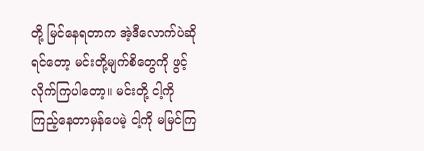တို့ မြင်နေရတာက အဲ့ဒီလောက်ပဲဆိုရင်တော့ မင်းတို့မျက်စိတွေကို ဖွင့်လိုက်ကြပါတော့။ မင်းတို့ ငါ့ကို ကြည့်နေတာမှန်ပေမဲ့ ငါ့ကို မမြင်ကြ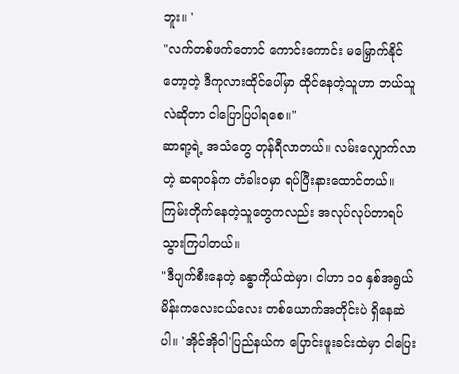ဘူး။ '
"လက်တစ်ဖက်တောင် ကောင်းကောင်း မမြှောက်နိုင်တော့တဲ့ ဒီကုလားထိုင်ပေါ်မှာ ထိုင်နေတဲ့သူဟာ ဘယ်သူလဲဆိုတာ ငါပြောပြပါရစေ။"
ဆာရာ့ရဲ့ အသံတွေ တုန်ရီလာတယ်။ လမ်းလျှောက်လာတဲ့ ဆရာဝန်က တံခါးဝမှာ ရပ်ပြီးနားထောင်တယ်။ ကြမ်းတိုက်နေတဲ့သူတွေကလည်း အလုပ်လုပ်တာရပ်သွားကြပါတယ်။
"ဒီပျက်စီးနေတဲ့ ခန္ဓာကိုယ်ထဲမှာ၊ ငါဟာ ၁၀ နှစ်အရွယ် မိန်းကလေးငယ်လေး တစ်ယောက်အတိုင်းပဲ ရှိနေဆဲပါ။ 'အိုင်အိုဝါ'ပြည်နယ်က ပြောင်းဖူးခင်းထဲမှာ ငါပြေး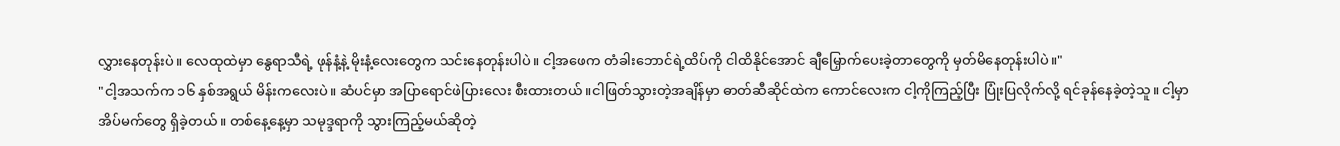လွှားနေတုန်းပဲ။ လေထုထဲမှာ နွေရာသီရဲ့ ဖုန်နံ့နဲ့ မိုးနံ့လေးတွေက သင်းနေတုန်းပါပဲ။ ငါ့အဖေက တံခါးဘောင်ရဲ့ထိပ်ကို ငါထိနိုင်အောင် ချီမြှောက်ပေးခဲ့တာတွေကို မှတ်မိနေတုန်းပါပဲ။"
"ငါ့အသက်က ၁၆ နှစ်အရွယ် မိန်းကလေးပဲ။ ဆံပင်မှာ အပြာရောင်ဖဲပြားလေး စီးထားတယ်။ငါဖြတ်သွားတဲ့အချိန်မှာ ဓာတ်ဆီဆိုင်ထဲက ကောင်လေးက ငါ့ကိုကြည့်ပြီး ပြုံးပြလိုက်လို့ ရင်ခုန်နေခဲ့တဲ့သူ။ ငါ့မှာ အိပ်မက်တွေ ရှိခဲ့တယ်။ တစ်နေ့နေ့မှာ သမုဒ္ဒရာကို သွားကြည့်မယ်ဆိုတဲ့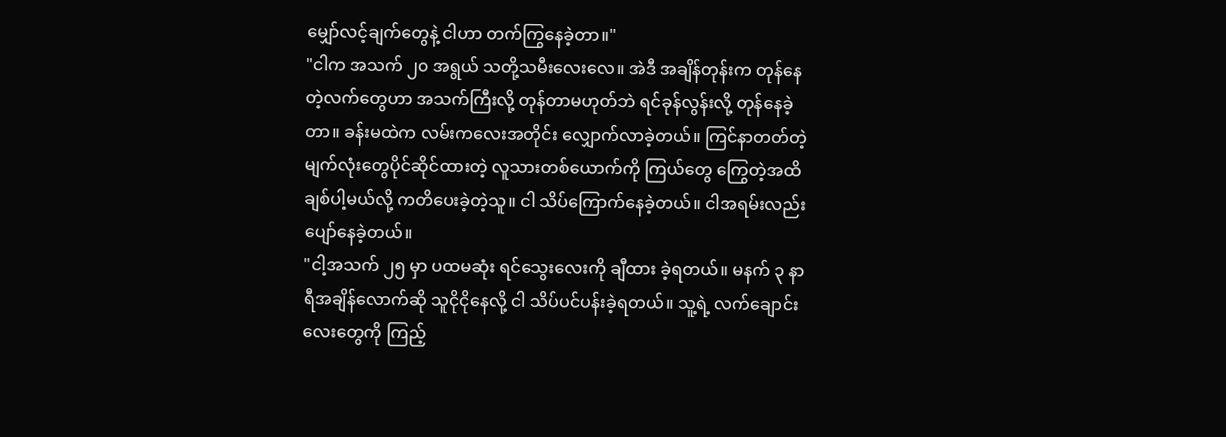မျှော်လင့်ချက်တွေနဲ့ ငါဟာ တက်ကြွနေခဲ့တာ။"
"ငါက အသက် ၂၀ အရွယ် သတို့သမီးလေးလေ။ အဲဒီ အချိန်တုန်းက တုန်နေတဲ့လက်တွေဟာ အသက်ကြီးလို့ တုန်တာမဟုတ်ဘဲ ရင်ခုန်လွန်းလို့ တုန်နေခဲ့တာ။ ခန်းမထဲက လမ်းကလေးအတိုင်း လျှောက်လာခဲ့တယ်။ ကြင်နာတတ်တဲ့ မျက်လုံးတွေပိုင်ဆိုင်ထားတဲ့ လူသားတစ်ယောက်ကို ကြယ်တွေ ကြွေတဲ့အထိ ချစ်ပါ့မယ်လို့ ကတိပေးခဲ့တဲ့သူ။ ငါ သိပ်ကြောက်နေခဲ့တယ်။ ငါအရမ်းလည်း ပျော်နေခဲ့တယ်။
"ငါ့အသက် ၂၅ မှာ ပထမဆုံး ရင်သွေးလေးကို ချီထား ခဲ့ရတယ်။ မနက် ၃ နာရီအချိန်လောက်ဆို သူငိုငိုနေလို့ ငါ သိပ်ပင်ပန်းခဲ့ရတယ်။ သူ့ရဲ့ လက်ချောင်းလေးတွေကို ကြည့်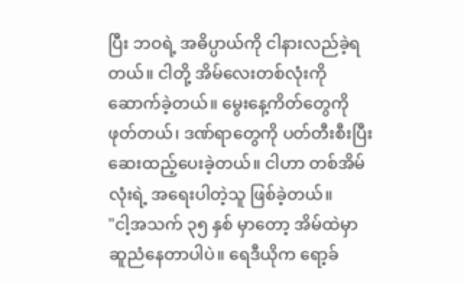ပြီး ဘဝရဲ့ အဓိပ္ပာယ်ကို ငါနားလည်ခဲ့ရတယ်။ ငါတို့ အိမ်လေးတစ်လုံးကို ဆောက်ခဲ့တယ်။ မွေးနေ့ကိတ်တွေကို ဖုတ်တယ်၊ ဒဏ်ရာတွေကို ပတ်တီးစီးပြီး ဆေးထည့်ပေးခဲ့တယ်။ ငါဟာ တစ်အိမ်လုံးရဲ့ အရေးပါတဲ့သူ ဖြစ်ခဲ့တယ်။
"ငါ့အသက် ၃၅ နှစ် မှာတော့ အိမ်ထဲမှာ ဆူညံနေတာပါပဲ။ ရေဒီယိုက ရော့ခ်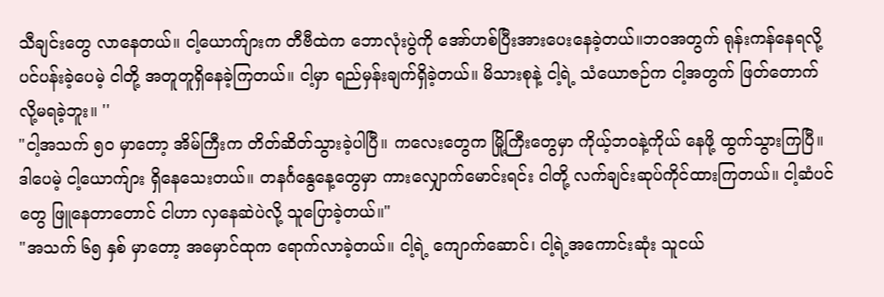သီချင်းတွေ လာနေတယ်။ ငါ့ယောက်ျားက တီဗီထဲက ဘောလုံးပွဲကို အော်ဟစ်ပြီးအားပေးနေခဲ့တယ်။ဘဝအတွက် ရုန်းကန်နေရလို့ ပင်ပန်းခဲ့ပေမဲ့ ငါတို့ အတူတူရှိနေခဲ့ကြတယ်။ ငါ့မှာ ရည်မှန်းချက်ရှိခဲ့တယ်။ မိသားစုနဲ့ ငါ့ရဲ့ သံယောဇဉ်က ငါ့အတွက် ဖြတ်တောက်လို့မရခဲ့ဘူး။ ''
"ငါ့အသက် ၅၀ မှာတော့ အိမ်ကြီးက တိတ်ဆိတ်သွားခဲ့ပါပြီ။ ကလေးတွေက မြို့ကြီးတွေမှာ ကိုယ့်ဘဝနဲ့ကိုယ် နေဖို့ ထွက်သွားကြပြီ။ ဒါပေမဲ့ ငါ့ယောက်ျား ရှိနေသေးတယ်။ တနင်္ဂနွေနေ့တွေမှာ ကားလျှောက်မောင်းရင်း ငါတို့ လက်ချင်းဆုပ်ကိုင်ထားကြတယ်။ ငါ့ဆံပင်တွေ ဖြူနေတာတောင် ငါဟာ လှနေဆဲပဲလို့ သူပြောခဲ့တယ်။"
"အသက် ၆၅ နှစ် မှာတော့ အမှောင်ထုက ရောက်လာခဲ့တယ်။ ငါ့ရဲ့ ကျောက်ဆောင်၊ ငါ့ရဲ့အကောင်းဆုံး သူငယ်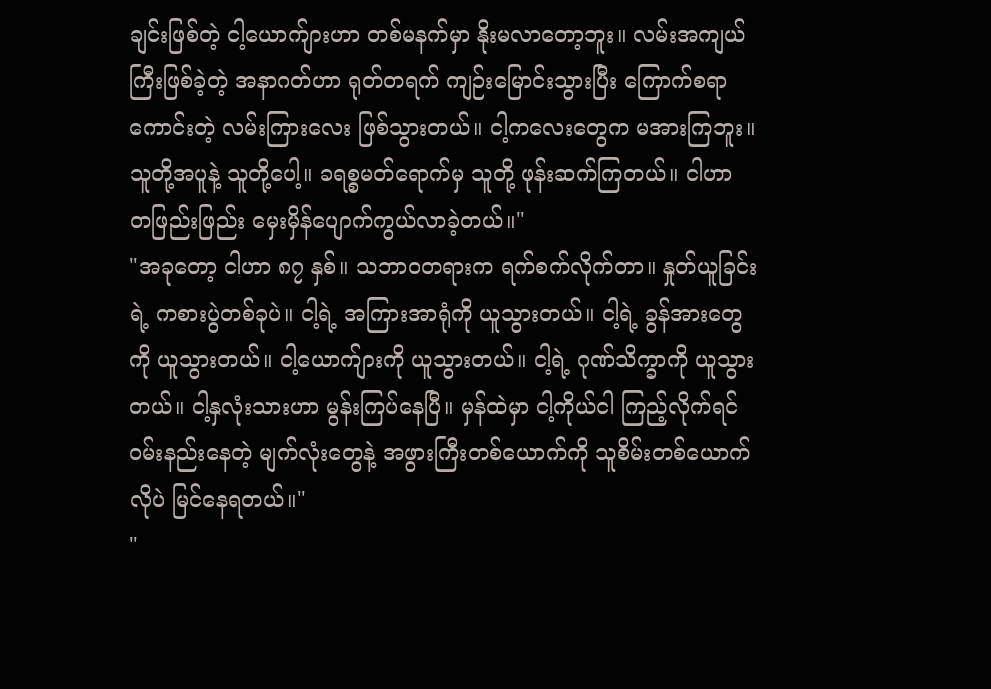ချင်းဖြစ်တဲ့ ငါ့ယောက်ျားဟာ တစ်မနက်မှာ နိုးမလာတော့ဘူး။ လမ်းအကျယ်ကြီးဖြစ်ခဲ့တဲ့ အနာဂတ်ဟာ ရုတ်တရက် ကျဉ်းမြောင်းသွားပြီး ကြောက်စရာကောင်းတဲ့ လမ်းကြားလေး ဖြစ်သွားတယ်။ ငါ့ကလေးတွေက မအားကြဘူး။ သူတို့အပူနဲ့ သူတို့ပေါ့။ ခရစ္စမတ်ရောက်မှ သူတို့ ဖုန်းဆက်ကြတယ်။ ငါဟာ တဖြည်းဖြည်း မှေးမှိန်ပျောက်ကွယ်လာခဲ့တယ်။"
"အခုတော့ ငါဟာ ၈၇ နှစ်။ သဘာဝတရားက ရက်စက်လိုက်တာ။ နှုတ်ယူခြင်းရဲ့ ကစားပွဲတစ်ခုပဲ။ ငါ့ရဲ့ အကြားအာရုံကို ယူသွားတယ်။ ငါ့ရဲ့ ခွန်အားတွေကို ယူသွားတယ်။ ငါ့ယောက်ျားကို ယူသွားတယ်။ ငါ့ရဲ့ ဂုဏ်သိက္ခာကို ယူသွားတယ်။ ငါ့နှလုံးသားဟာ မွန်းကြပ်နေပြီ။ မှန်ထဲမှာ ငါ့ကိုယ်ငါ ကြည့်လိုက်ရင် ဝမ်းနည်းနေတဲ့ မျက်လုံးတွေနဲ့ အဖွားကြီးတစ်ယောက်ကို သူစိမ်းတစ်ယောက်လိုပဲ မြင်နေရတယ်။"
"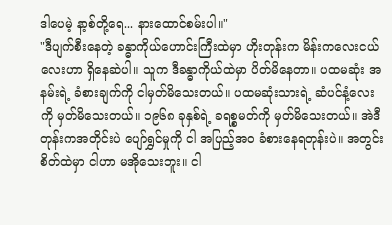ဒါပေမဲ့ နာ့စ်တို့ရေ... နားထောင်စမ်းပါ။"
"ဒီပျက်စီးနေတဲ့ ခန္ဓာကိုယ်ဟောင်းကြီးထဲမှာ ဟိုးတုန်းက မိန်းကလေးငယ်လေးဟာ ရှိနေဆဲပါ။ သူက ဒီခန္ဓာကိုယ်ထဲမှာ ပိတ်မိနေတာ။ ပထမဆုံး အနမ်းရဲ့ ခံစားချက်ကို ငါမှတ်မိသေးတယ်။ ပထမဆုံးသားရဲ့ ဆံပင်နံ့လေးကို မှတ်မိသေးတယ်။ ၁၉၆၈ ခုနှစ်ရဲ့ ခရစ္စမတ်ကို မှတ်မိသေးတယ်။ အဲဒီတုန်းကအတိုင်းပဲ ပျော်ရွှင်မှုကို ငါ အပြည့်အဝ ခံစားနေရတုန်းပဲ။ အတွင်းစိတ်ထဲမှာ ငါဟာ မအိုသေးဘူး။ ငါ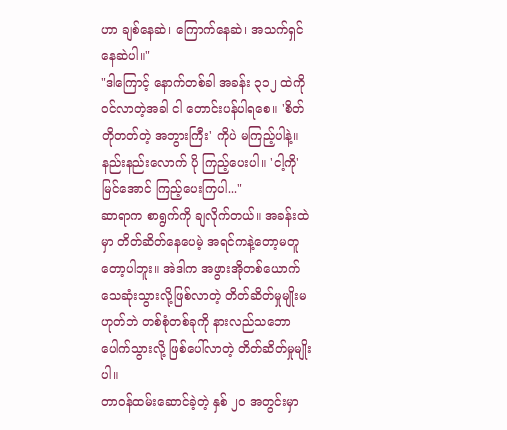ဟာ ချစ်နေဆဲ၊ ကြောက်နေဆဲ၊ အသက်ရှင်နေဆဲပါ။"
"ဒါကြောင့် နောက်တစ်ခါ အခန်း ၃၁၂ ထဲကို ဝင်လာတဲ့အခါ ငါ တောင်းပန်ပါရစေ။ 'စိတ်တိုတတ်တဲ့ အဘွားကြီး' ကိုပဲ မကြည့်ပါနဲ့။ နည်းနည်းလောက် ပို ကြည့်ပေးပါ။ 'ငါ့ကို' မြင်အောင် ကြည့်ပေးကြပါ..."
ဆာရာက စာရွက်ကို ချလိုက်တယ်။ အခန်းထဲမှာ တိတ်ဆိတ်နေပေမဲ့ အရင်ကနဲ့တော့မတူတော့ပါဘူး။ အဲဒါက အဖွားအိုတစ်ယောက် သေဆုံးသွားလို့ဖြစ်လာတဲ့ တိတ်ဆိတ်မှုမျိုးမဟုတ်ဘဲ တစ်စုံတစ်ခုကို နားလည်သဘောပေါက်သွားလို့ ဖြစ်ပေါ်လာတဲ့ တိတ်ဆိတ်မှုမျိုးပါ။
တာဝန်ထမ်းဆောင်ခဲ့တဲ့ နှစ် ၂၀ အတွင်းမှာ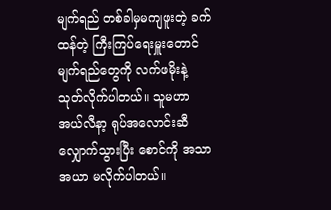မျက်ရည် တစ်ခါမှမကျဖူးတဲ့ ခက်ထန်တဲ့ ကြီးကြပ်ရေးမှူးတောင် မျက်ရည်တွေကို လက်ဖမိုးနဲ့ သုတ်လိုက်ပါတယ်။ သူမဟာ အယ်လီနာ့ ရုပ်အလောင်းဆီ လျှောက်သွားပြီး စောင်ကို အသာအယာ မလိုက်ပါတယ်။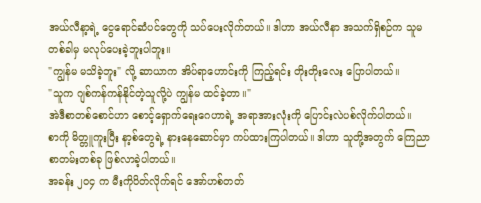အယ်လီနာ့ရဲ့ ငွေရောင်ဆံပင်တွေကို သပ်ပေးလိုက်တယ်။ ဒါဟာ အယ်လီနာ အသက်ရှိစဉ်က သူမ တစ်ခါမှ မလုပ်ပေးခဲ့ဘူးပါဘူး။
"ကျွန်မ မသိခဲ့ဘူး" လို့ ဆာယာက အိပ်ရာဟောင်းကို ကြည့်ရင်း တိုးတိုးလေး ပြောပါတယ်။
"သူက ဂျစ်ကန်ကန်နိုင်တဲ့သူလို့ပဲ ကျွန်မ ထင်ခဲ့တာ။"
အဲဒီစာတစ်စောင်ဟာ စောင့်ရှောက်ရေးဂေဟာရဲ့ အရာအားလုံးကို ပြောင်းလဲပစ်လိုက်ပါတယ်။
စာကို မိတ္တူကူးပြီး နာ့စ်တွေရဲ့ နားနေဆောင်မှာ ကပ်ထားကြပါတယ်။ ဒါဟာ သူတို့အတွက် ကြေညာစာတမ်းတစ်ခု ဖြစ်လာခဲ့ပါတယ်။
အခန်း ၂၀၄ က မီးကိုပိတ်လိုက်ရင် အော်ဟစ်တတ်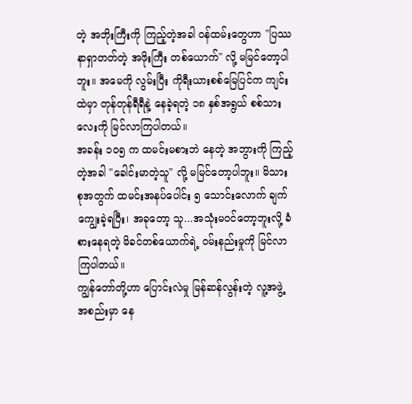တဲ့ အဘိုးကြီးကို ကြည့်တဲ့အခါ ဝန်ထမ်းတွေဟာ "ပြဿနာရှာတတ်တဲ့ အဖိုးကြီး တစ်ယောက်'' လို့ မမြင်တော့ပါဘူး။ အမေကို လွမ်းပြီး ကိုရီးယားစစ်မြေပြင်က ကျင်းထဲမှာ တုန်တုန်ရီရီနဲ့ နေခဲ့ရတဲ့ ၁၈ နှစ်အရွယ် စစ်သားလေးကို မြင်လာကြပါတယ်။
အခန်း ၁၀၅ က ထမင်းမစားဘဲ နေတဲ့ အဘွားကို ကြည့်တဲ့အခါ "ခေါင်းမာတဲ့သူ" လို့ မမြင်တော့ပါဘူး။ မိသားစုအတွက် ထမင်းအနပ်ပေါင်း ၅ သောင်းလောက် ချက်ကျွေးခဲ့ရပြီး၊ အခုတော့ သူ...အသုံးမဝင်တော့ဘူးလို့ ခံစားနေရတဲ့ မိခင်တစ်ယောက်ရဲ့ ဝမ်းနည်းမှုကို မြင်လာကြပါတယ်။
ကျွန်တော်တို့ဟာ ပြောင်းလဲမှု မြန်ဆန်လွန်းတဲ့ လူ့အဖွဲ့အစည်းမှာ နေ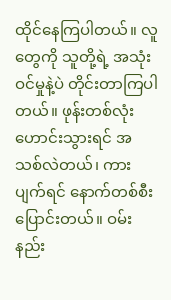ထိုင်နေကြပါတယ်။ လူတွေကို သူတို့ရဲ့ အသုံးဝင်မှုနဲ့ပဲ တိုင်းတာကြပါတယ်။ ဖုန်းတစ်လုံးဟောင်းသွားရင် အသစ်လဲတယ်၊ ကားပျက်ရင် နောက်တစ်စီးပြောင်းတယ်။ ဝမ်းနည်း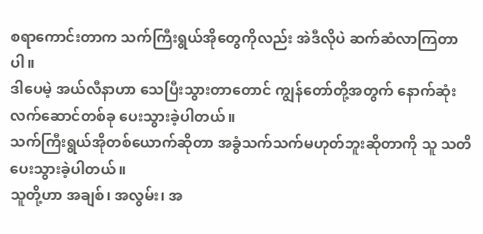စရာကောင်းတာက သက်ကြီးရွယ်အိုတွေကိုလည်း အဲဒီလိုပဲ ဆက်ဆံလာကြတာပါ။
ဒါပေမဲ့ အယ်လီနာဟာ သေပြီးသွားတာတောင် ကျွန်တော်တို့အတွက် နောက်ဆုံးလက်ဆောင်တစ်ခု ပေးသွားခဲ့ပါတယ်။
သက်ကြီးရွယ်အိုတစ်ယောက်ဆိုတာ အခွံသက်သက်မဟုတ်ဘူးဆိုတာကို သူ သတိပေးသွားခဲ့ပါတယ်။
သူတို့ဟာ အချစ်၊ အလွမ်း၊ အ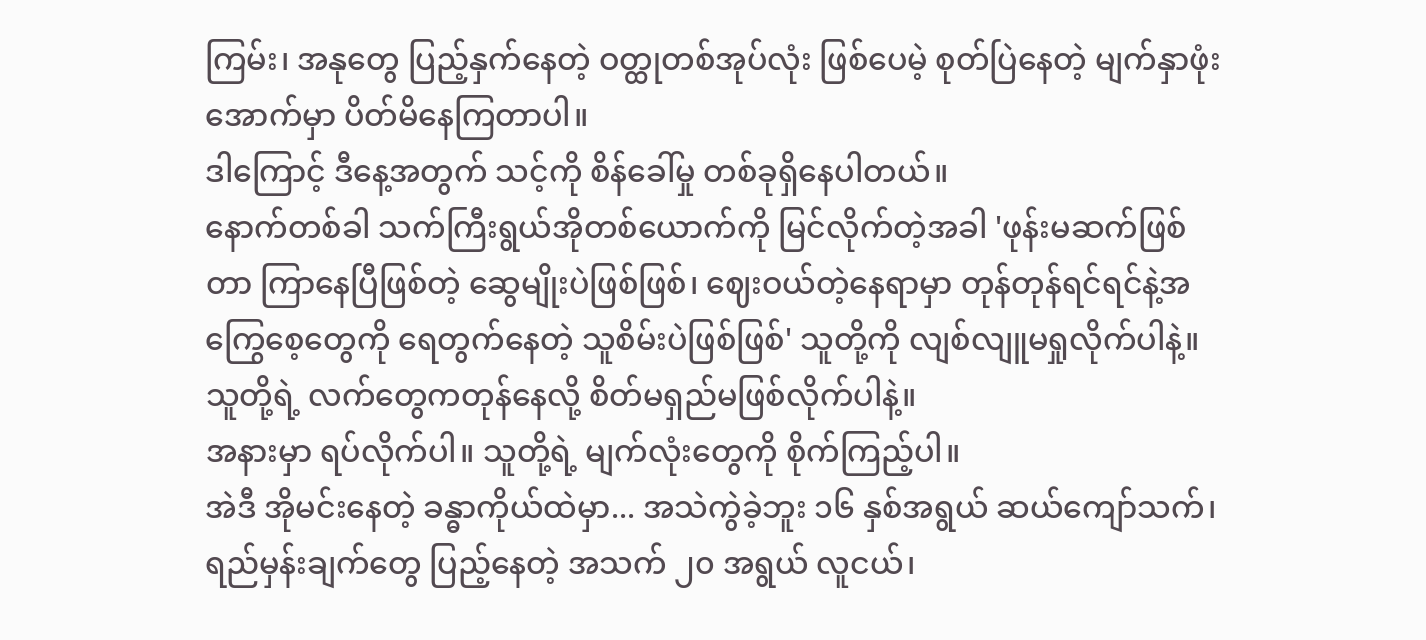ကြမ်း၊ အနုတွေ ပြည့်နှက်နေတဲ့ ဝတ္ထုတစ်အုပ်လုံး ဖြစ်ပေမဲ့ စုတ်ပြဲနေတဲ့ မျက်နှာဖုံးအောက်မှာ ပိတ်မိနေကြတာပါ။
ဒါကြောင့် ဒီနေ့အတွက် သင့်ကို စိန်ခေါ်မှု တစ်ခုရှိနေပါတယ်။
နောက်တစ်ခါ သက်ကြီးရွယ်အိုတစ်ယောက်ကို မြင်လိုက်တဲ့အခါ 'ဖုန်းမဆက်ဖြစ်တာ ကြာနေပြီဖြစ်တဲ့ ဆွေမျိုးပဲဖြစ်ဖြစ်၊ ဈေးဝယ်တဲ့နေရာမှာ တုန်တုန်ရင်ရင်နဲ့အကြွေစေ့တွေကို ရေတွက်နေတဲ့ သူစိမ်းပဲဖြစ်ဖြစ်' သူတို့ကို လျစ်လျူမရှုလိုက်ပါနဲ့။ သူတို့ရဲ့ လက်တွေကတုန်နေလို့ စိတ်မရှည်မဖြစ်လိုက်ပါနဲ့။
အနားမှာ ရပ်လိုက်ပါ။ သူတို့ရဲ့ မျက်လုံးတွေကို စိုက်ကြည့်ပါ။
အဲဒီ အိုမင်းနေတဲ့ ခန္ဓာကိုယ်ထဲမှာ... အသဲကွဲခဲ့ဘူး ၁၆ နှစ်အရွယ် ဆယ်ကျော်သက်၊ ရည်မှန်းချက်တွေ ပြည့်နေတဲ့ အသက် ၂၀ အရွယ် လူငယ်၊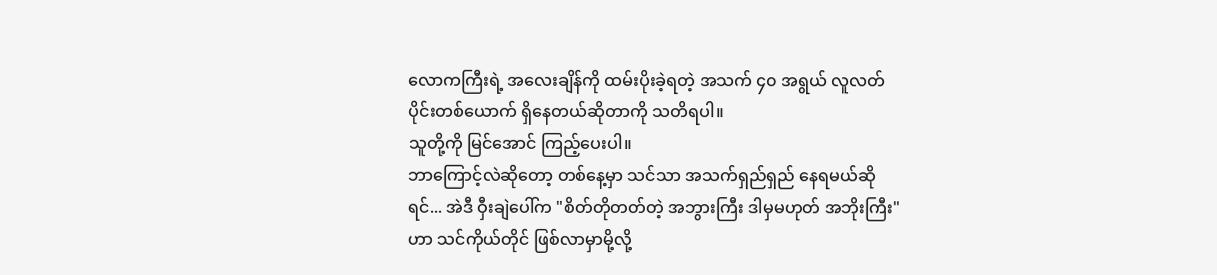လောကကြီးရဲ့ အလေးချိန်ကို ထမ်းပိုးခဲ့ရတဲ့ အသက် ၄၀ အရွယ် လူလတ်ပိုင်းတစ်ယောက် ရှိနေတယ်ဆိုတာကို သတိရပါ။
သူတို့ကို မြင်အောင် ကြည့်ပေးပါ။
ဘာကြောင့်လဲဆိုတော့ တစ်နေ့မှာ သင်သာ အသက်ရှည်ရှည် နေရမယ်ဆိုရင်... အဲဒီ ဝှီးချဲပေါ်က "စိတ်တိုတတ်တဲ့ အဘွားကြီး ဒါမှမဟုတ် အဘိုးကြီး" ဟာ သင်ကိုယ်တိုင် ဖြစ်လာမှာမို့လို့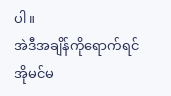ပါ။
အဲဒီအချိန်ကိုရောက်ရင် အိုမင်မ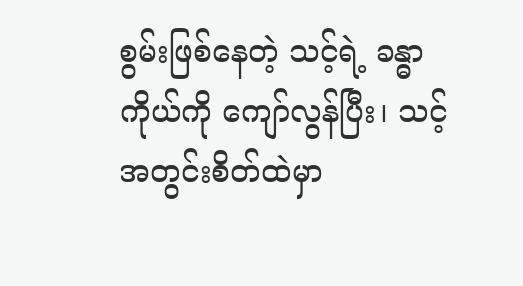စွမ်းဖြစ်နေတဲ့ သင့်ရဲ့ ခန္ဓာကိုယ်ကို ကျော်လွန်ပြီး၊ သင့်အတွင်းစိတ်ထဲမှာ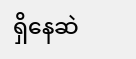ရှိနေဆဲ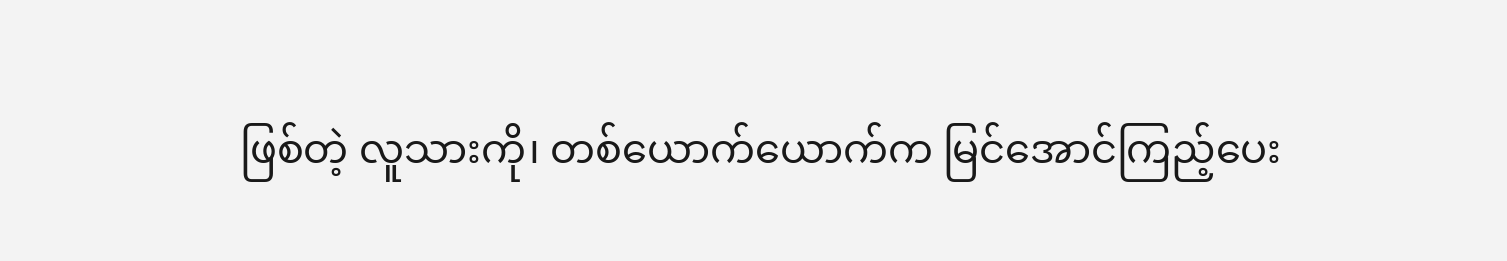ဖြစ်တဲ့ လူသားကို၊ တစ်ယောက်ယောက်က မြင်အောင်ကြည့်ပေး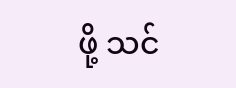ဖို့ သင်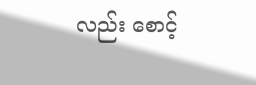လည်း စောင့်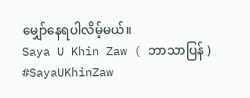မျှော်နေရပါလိမ့်မယ်။
Saya U Khin Zaw ( ဘာသာပြန် )
#SayaUKhinZaw